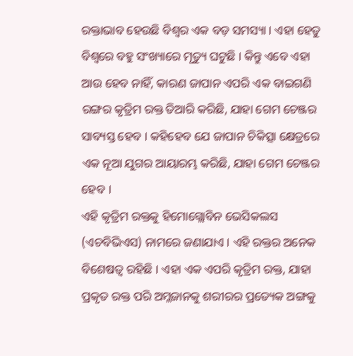ରକ୍ତାଭାବ ହେଉଛି ବିଶ୍ୱର ଏକ ବଡ଼ ସମସ୍ୟା । ଏହା ହେତୁ ବିଶ୍ୱରେ ବହୁ ସଂଖ୍ୟାରେ ମୃତ୍ୟୁ ଘଟୁଛି । କିନ୍ତୁ ଏବେ ଏହା ଆଉ ହେବ ନାହିଁ, କାରଣ ଜାପାନ ଏପରି ଏକ ବାଇଗଣି ରଙ୍ଗର କୃତ୍ରିମ ରକ୍ତ ତିଆରି କରିଛି, ଯାହା ଗେମ ଚେଞ୍ଜର ସାବ୍ୟସ୍ତ ହେବ । କହିହେବ ଯେ ଜାପାନ ଚିକିତ୍ସା କ୍ଷେତ୍ରରେ ଏକ ନୂଆ ଯୁଗର ଆୟାରମ୍ଭ କରିଛି, ଯାହା ଗେମ ଚେଞ୍ଜର ହେବ ।
ଏହି କୃତ୍ରିମ ରକ୍ତକୁ ହିମୋଗ୍ଲୋବିନ ଭେସିକଲସ (ଏଚବିଭିଏସ) ନାମରେ ଜଣାଯାଏ । ଏହି ରକ୍ତର ଅନେକ ବିଶେଷତ୍ୱ ରହିଛି । ଏହା ଏକ ଏପରି କୃତ୍ରିମ ରକ୍ତ, ଯାହା ପ୍ରକୃତ ରକ୍ତ ପରି ଅମ୍ଳଜାନକୁ ଶରୀରର ପ୍ରତ୍ୟେକ ଅଙ୍ଗକୁ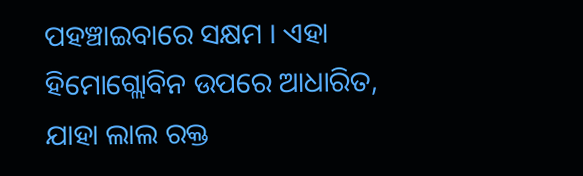ପହଞ୍ଚାଇବାରେ ସକ୍ଷମ । ଏହା ହିମୋଗ୍ଲୋବିନ ଉପରେ ଆଧାରିତ, ଯାହା ଲାଲ ରକ୍ତ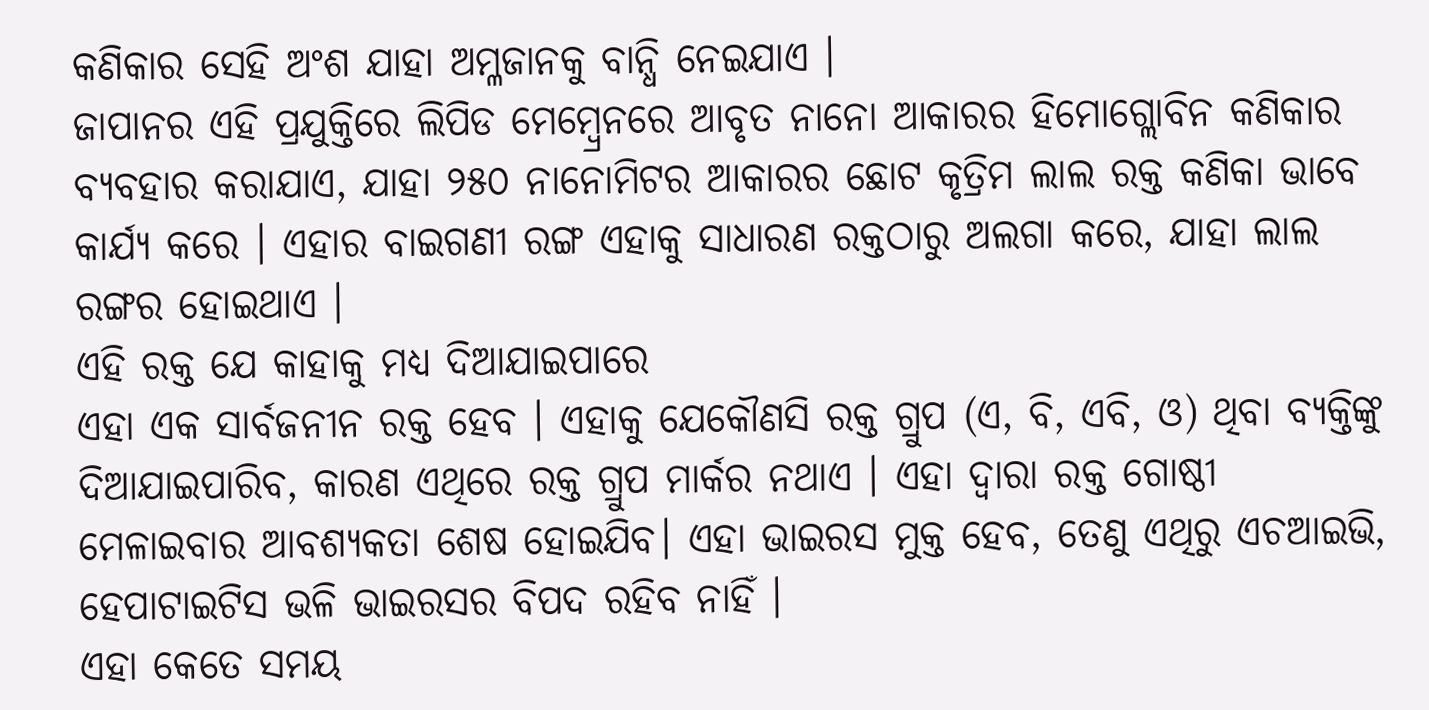କଣିକାର ସେହି ଅଂଶ ଯାହା ଅମ୍ଳଜାନକୁ ବାନ୍ଧି ନେଇଯାଏ ।
ଜାପାନର ଏହି ପ୍ରଯୁକ୍ତିରେ ଲିପିଡ ମେମ୍ବ୍ରେନରେ ଆବୃତ ନାନୋ ଆକାରର ହିମୋଗ୍ଲୋବିନ କଣିକାର ବ୍ୟବହାର କରାଯାଏ, ଯାହା ୨୫୦ ନାନୋମିଟର ଆକାରର ଛୋଟ କୃତ୍ରିମ ଲାଲ ରକ୍ତ କଣିକା ଭାବେ କାର୍ଯ୍ୟ କରେ । ଏହାର ବାଇଗଣୀ ରଙ୍ଗ ଏହାକୁ ସାଧାରଣ ରକ୍ତଠାରୁ ଅଲଗା କରେ, ଯାହା ଲାଲ ରଙ୍ଗର ହୋଇଥାଏ ।
ଏହି ରକ୍ତ ଯେ କାହାକୁ ମଧ୍ୟ ଦିଆଯାଇପାରେ
ଏହା ଏକ ସାର୍ବଜନୀନ ରକ୍ତ ହେବ । ଏହାକୁ ଯେକୌଣସି ରକ୍ତ ଗ୍ରୁପ (ଏ, ବି, ଏବି, ଓ) ଥିବା ବ୍ୟକ୍ତିଙ୍କୁ ଦିଆଯାଇପାରିବ, କାରଣ ଏଥିରେ ରକ୍ତ ଗ୍ରୁପ ମାର୍କର ନଥାଏ । ଏହା ଦ୍ୱାରା ରକ୍ତ ଗୋଷ୍ଠୀ ମେଳାଇବାର ଆବଶ୍ୟକତା ଶେଷ ହୋଇଯିବ। ଏହା ଭାଇରସ ମୁକ୍ତ ହେବ, ତେଣୁ ଏଥିରୁ ଏଚଆଇଭି, ହେପାଟାଇଟିସ ଭଳି ଭାଇରସର ବିପଦ ରହିବ ନାହିଁ ।
ଏହା କେତେ ସମୟ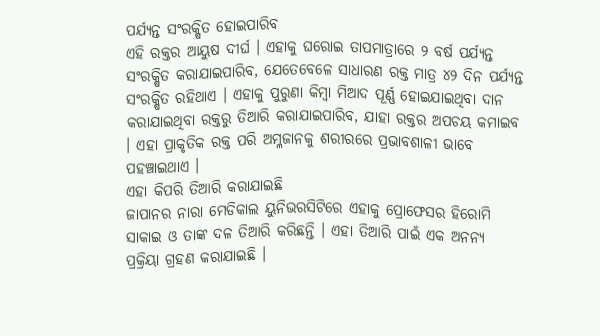ପର୍ଯ୍ୟନ୍ତ ସଂରକ୍ଷିତ ହୋଇପାରିବ
ଏହି ରକ୍ତର ଆୟୁଷ ଦୀର୍ଘ । ଏହାକୁ ଘରୋଇ ତାପମାତ୍ରାରେ ୨ ବର୍ଷ ପର୍ଯ୍ୟନ୍ତ ସଂରକ୍ଷିତ କରାଯାଇପାରିବ, ଯେତେବେଳେ ସାଧାରଣ ରକ୍ତ ମାତ୍ର ୪୨ ଦିନ ପର୍ଯ୍ୟନ୍ତ ସଂରକ୍ଷିତ ରହିଥାଏ । ଏହାକୁ ପୁରୁଣା କିମ୍ବା ମିଆଦ ପୂର୍ଣ୍ଣ ହୋଇଯାଇଥିବା ଦାନ କରାଯାଇଥିବା ରକ୍ତରୁ ତିଆରି କରାଯାଇପାରିବ, ଯାହା ରକ୍ତର ଅପଚୟ କମାଇବ । ଏହା ପ୍ରାକୃତିକ ରକ୍ତ ପରି ଅମ୍ଳଜାନକୁ ଶରୀରରେ ପ୍ରଭାବଶାଳୀ ଭାବେ ପହଞ୍ଚାଇଥାଏ ।
ଏହା କିପରି ତିଆରି କରାଯାଇଛି
ଜାପାନର ନାରା ମେଡିକାଲ ୟୁନିଭରସିଟିରେ ଏହାକୁ ପ୍ରୋଫେସର ହିରୋମି ସାକାଇ ଓ ତାଙ୍କ ଦଳ ତିଆରି କରିଛନ୍ତି । ଏହା ତିଆରି ପାଇଁ ଏକ ଅନନ୍ୟ ପ୍ରକ୍ରିୟା ଗ୍ରହଣ କରାଯାଇଛି ।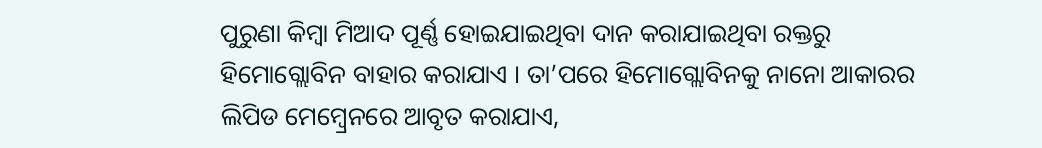ପୁରୁଣା କିମ୍ବା ମିଆଦ ପୂର୍ଣ୍ଣ ହୋଇଯାଇଥିବା ଦାନ କରାଯାଇଥିବା ରକ୍ତରୁ ହିମୋଗ୍ଲୋବିନ ବାହାର କରାଯାଏ । ତା’ପରେ ହିମୋଗ୍ଲୋବିନକୁ ନାନୋ ଆକାରର ଲିପିଡ ମେମ୍ବ୍ରେନରେ ଆବୃତ କରାଯାଏ,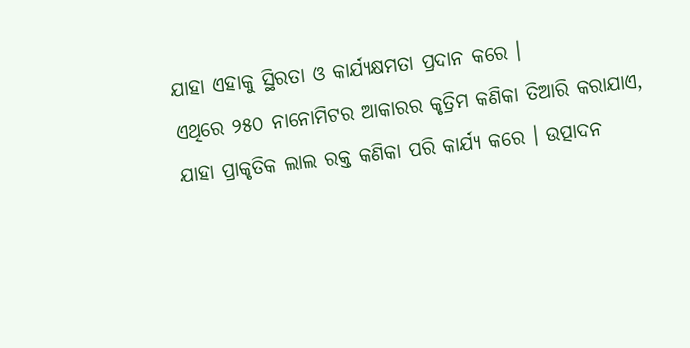ଯାହା ଏହାକୁ ସ୍ଥିରତା ଓ କାର୍ଯ୍ୟକ୍ଷମତା ପ୍ରଦାନ କରେ ।
ଏଥିରେ ୨୫୦ ନାନୋମିଟର ଆକାରର କୃତ୍ରିମ କଣିକା ତିଆରି କରାଯାଏ, ଯାହା ପ୍ରାକୃତିକ ଲାଲ ରକ୍ତ କଣିକା ପରି କାର୍ଯ୍ୟ କରେ । ଉତ୍ପାଦନ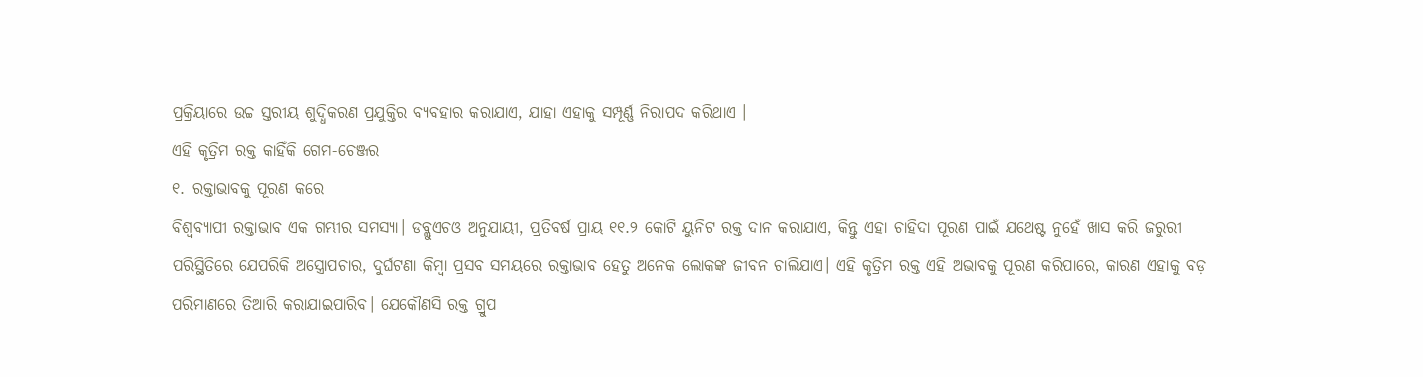ପ୍ରକ୍ରିୟାରେ ଉଚ୍ଚ ସ୍ତରୀୟ ଶୁଦ୍ଧିକରଣ ପ୍ରଯୁକ୍ତିର ବ୍ୟବହାର କରାଯାଏ, ଯାହା ଏହାକୁ ସମ୍ପୂର୍ଣ୍ଣ ନିରାପଦ କରିଥାଏ ।
ଏହି କୃତ୍ରିମ ରକ୍ତ କାହିଁକି ଗେମ-ଚେଞ୍ଜର
୧. ରକ୍ତାଭାବକୁ ପୂରଣ କରେ
ବିଶ୍ୱବ୍ୟାପୀ ରକ୍ତାଭାବ ଏକ ଗମ୍ଭୀର ସମସ୍ୟା। ଡବ୍ଲୁଏଚଓ ଅନୁଯାୟୀ, ପ୍ରତିବର୍ଷ ପ୍ରାୟ ୧୧.୨ କୋଟି ୟୁନିଟ ରକ୍ତ ଦାନ କରାଯାଏ, କିନ୍ତୁ ଏହା ଚାହିଦା ପୂରଣ ପାଇଁ ଯଥେଷ୍ଟ ନୁହେଁ ଖାସ କରି ଜରୁରୀ ପରିସ୍ଥିତିରେ ଯେପରିକି ଅସ୍ତ୍ରୋପଚାର, ଦୁର୍ଘଟଣା କିମ୍ବା ପ୍ରସବ ସମୟରେ ରକ୍ତାଭାବ ହେତୁ ଅନେକ ଲୋକଙ୍କ ଜୀବନ ଚାଲିଯାଏ। ଏହି କୃତ୍ରିମ ରକ୍ତ ଏହି ଅଭାବକୁ ପୂରଣ କରିପାରେ, କାରଣ ଏହାକୁ ବଡ଼ ପରିମାଣରେ ତିଆରି କରାଯାଇପାରିବ। ଯେକୌଣସି ରକ୍ତ ଗ୍ରୁପ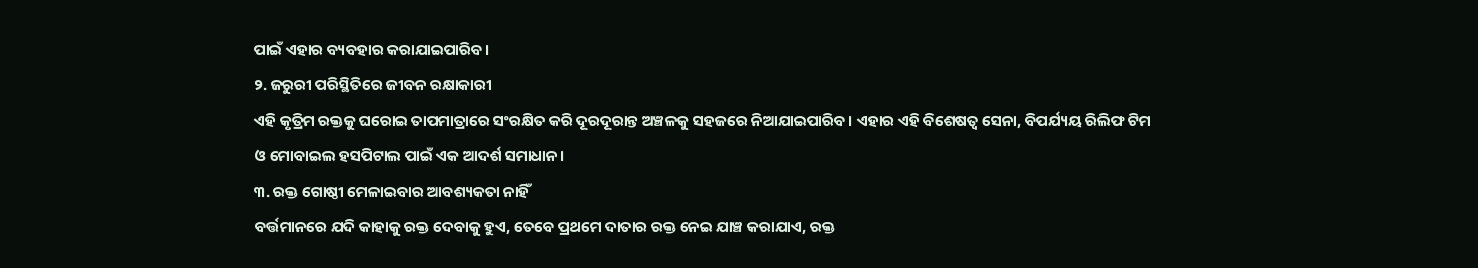ପାଇଁ ଏହାର ବ୍ୟବହାର କରାଯାଇପାରିବ।
୨. ଜରୁରୀ ପରିସ୍ଥିତିରେ ଜୀବନ ରକ୍ଷାକାରୀ
ଏହି କୃତ୍ରିମ ରକ୍ତକୁ ଘରୋଇ ତାପମାତ୍ରାରେ ସଂରକ୍ଷିତ କରି ଦୂରଦୂରାନ୍ତ ଅଞ୍ଚଳକୁ ସହଜରେ ନିଆଯାଇପାରିବ। ଏହାର ଏହି ବିଶେଷତ୍ୱ ସେନା, ବିପର୍ଯ୍ୟୟ ରିଲିଫ ଟିମ ଓ ମୋବାଇଲ ହସପିଟାଲ ପାଇଁ ଏକ ଆଦର୍ଶ ସମାଧାନ।
୩. ରକ୍ତ ଗୋଷ୍ଠୀ ମେଳାଇବାର ଆବଶ୍ୟକତା ନାହିଁ
ବର୍ତ୍ତମାନରେ ଯଦି କାହାକୁ ରକ୍ତ ଦେବାକୁ ହୁଏ, ତେବେ ପ୍ରଥମେ ଦାତାର ରକ୍ତ ନେଇ ଯାଞ୍ଚ କରାଯାଏ, ରକ୍ତ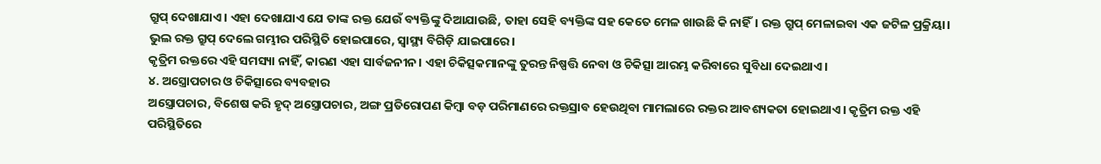ଗ୍ରୁପ୍ ଦେଖାଯାଏ। ଏହା ଦେଖାଯାଏ ଯେ ତାଙ୍କ ରକ୍ତ ଯେଉଁ ବ୍ୟକ୍ତିଙ୍କୁ ଦିଆଯାଉଛି, ତାହା ସେହି ବ୍ୟକ୍ତିଙ୍କ ସହ କେତେ ମେଳ ଖାଉଛି କି ନାହିଁ। ରକ୍ତ ଗ୍ରୁପ୍ ମେଳାଇବା ଏକ ଜଟିଳ ପ୍ରକ୍ରିୟା। ଭୁଲ ରକ୍ତ ଗ୍ରୁପ୍ ଦେଲେ ଗମ୍ଭୀର ପରିସ୍ଥିତି ହୋଇପାରେ, ସ୍ୱାସ୍ଥ୍ୟ ବିଗିଡ଼ି ଯାଇପାରେ।
କୃତ୍ରିମ ରକ୍ତରେ ଏହି ସମସ୍ୟା ନାହିଁ, କାରଣ ଏହା ସାର୍ବଜନୀନ। ଏହା ଚିକିତ୍ସକମାନଙ୍କୁ ତୁରନ୍ତ ନିଷ୍ପତ୍ତି ନେବା ଓ ଚିକିତ୍ସା ଆରମ୍ଭ କରିବାରେ ସୁବିଧା ଦେଇଥାଏ।
୪. ଅସ୍ତ୍ରୋପଚାର ଓ ଚିକିତ୍ସାରେ ବ୍ୟବହାର
ଅସ୍ତ୍ରୋପଚାର, ବିଶେଷ କରି ହୃଦ୍ ଅସ୍ତ୍ରୋପଚାର, ଅଙ୍ଗ ପ୍ରତିରୋପଣ କିମ୍ବା ବଡ଼ ପରିମାଣରେ ରକ୍ତସ୍ରାବ ହେଉଥିବା ମାମଲାରେ ରକ୍ତର ଆବଶ୍ୟକତା ହୋଇଥାଏ। କୃତ୍ରିମ ରକ୍ତ ଏହି ପରିସ୍ଥିତିରେ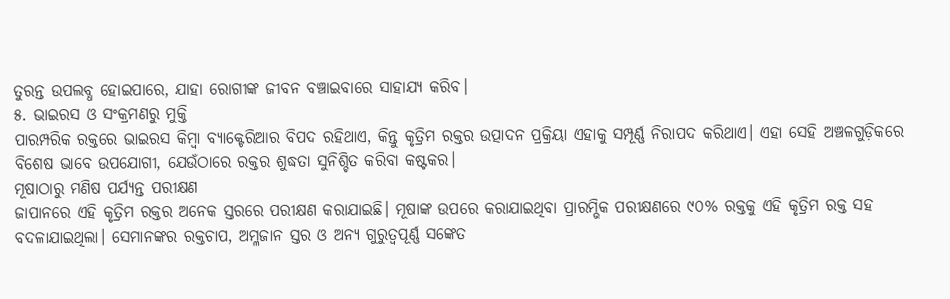ତୁରନ୍ତ ଉପଲବ୍ଧ ହୋଇପାରେ, ଯାହା ରୋଗୀଙ୍କ ଜୀବନ ବଞ୍ଚାଇବାରେ ସାହାଯ୍ୟ କରିବ।
୫. ଭାଇରସ ଓ ସଂକ୍ରମଣରୁ ମୁକ୍ତି
ପାରମ୍ପରିକ ରକ୍ତରେ ଭାଇରସ କିମ୍ବା ବ୍ୟାକ୍ଟେରିଆର ବିପଦ ରହିଥାଏ, କିନ୍ତୁ କୃତ୍ରିମ ରକ୍ତର ଉତ୍ପାଦନ ପ୍ରକ୍ରିୟା ଏହାକୁ ସମ୍ପୂର୍ଣ୍ଣ ନିରାପଦ କରିଥାଏ। ଏହା ସେହି ଅଞ୍ଚଳଗୁଡ଼ିକରେ ବିଶେଷ ଭାବେ ଉପଯୋଗୀ, ଯେଉଁଠାରେ ରକ୍ତର ଶୁଦ୍ଧତା ସୁନିଶ୍ଚିତ କରିବା କଷ୍ଟକର।
ମୂଷାଠାରୁ ମଣିଷ ପର୍ଯ୍ୟନ୍ତ ପରୀକ୍ଷଣ
ଜାପାନରେ ଏହି କୃତ୍ରିମ ରକ୍ତର ଅନେକ ସ୍ତରରେ ପରୀକ୍ଷଣ କରାଯାଇଛି। ମୂଷାଙ୍କ ଉପରେ କରାଯାଇଥିବା ପ୍ରାରମ୍ଭିକ ପରୀକ୍ଷଣରେ ୯୦% ରକ୍ତକୁ ଏହି କୃତ୍ରିମ ରକ୍ତ ସହ ବଦଳାଯାଇଥିଲା। ସେମାନଙ୍କର ରକ୍ତଚାପ, ଅମ୍ଳଜାନ ସ୍ତର ଓ ଅନ୍ୟ ଗୁରୁତ୍ୱପୂର୍ଣ୍ଣ ସଙ୍କେତ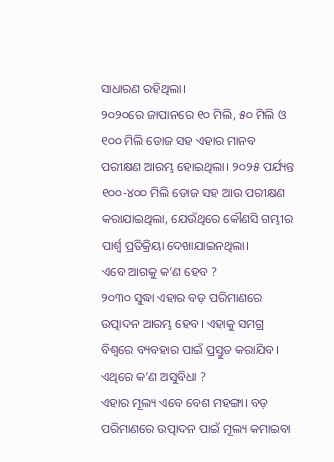ସାଧାରଣ ରହିଥିଲା।
୨୦୨୦ରେ ଜାପାନରେ ୧୦ ମିଲି, ୫୦ ମିଲି ଓ ୧୦୦ ମିଲି ଡୋଜ ସହ ଏହାର ମାନବ ପରୀକ୍ଷଣ ଆରମ୍ଭ ହୋଇଥିଲା। ୨୦୨୫ ପର୍ଯ୍ୟନ୍ତ ୧୦୦-୪୦୦ ମିଲି ଡୋଜ ସହ ଆଉ ପରୀକ୍ଷଣ କରାଯାଇଥିଲା, ଯେଉଁଥିରେ କୌଣସି ଗମ୍ଭୀର ପାର୍ଶ୍ୱ ପ୍ରତିକ୍ରିୟା ଦେଖାଯାଇନଥିଲା।
ଏବେ ଆଗକୁ କ’ଣ ହେବ ?
୨୦୩୦ ସୁଦ୍ଧା ଏହାର ବଡ଼ ପରିମାଣରେ ଉତ୍ପାଦନ ଆରମ୍ଭ ହେବ। ଏହାକୁ ସମଗ୍ର ବିଶ୍ୱରେ ବ୍ୟବହାର ପାଇଁ ପ୍ରସ୍ତୁତ କରାଯିବ।
ଏଥିରେ କ’ଣ ଅସୁବିଧା ?
ଏହାର ମୂଲ୍ୟ ଏବେ ବେଶ ମହଙ୍ଗା। ବଡ଼ ପରିମାଣରେ ଉତ୍ପାଦନ ପାଇଁ ମୂଲ୍ୟ କମାଇବା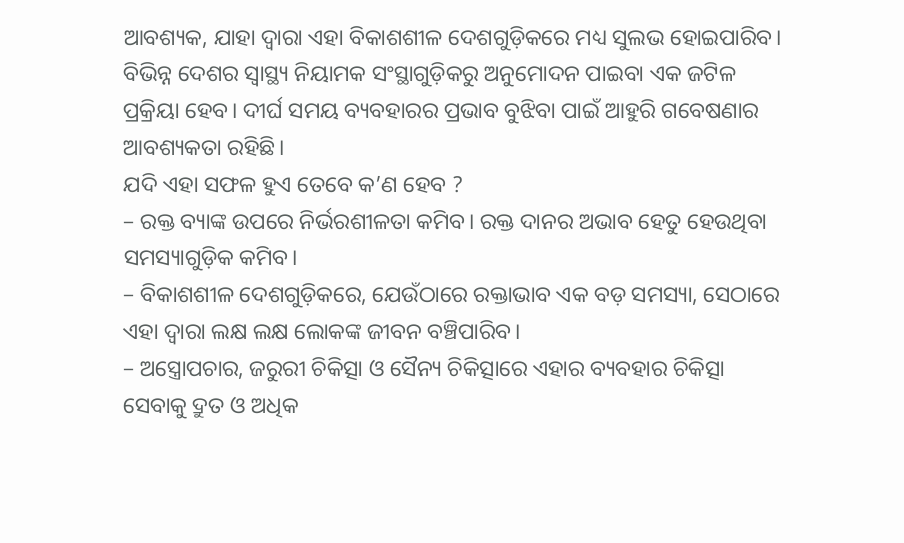ଆବଶ୍ୟକ, ଯାହା ଦ୍ୱାରା ଏହା ବିକାଶଶୀଳ ଦେଶଗୁଡ଼ିକରେ ମଧ୍ୟ ସୁଲଭ ହୋଇପାରିବ। ବିଭିନ୍ନ ଦେଶର ସ୍ୱାସ୍ଥ୍ୟ ନିୟାମକ ସଂସ୍ଥାଗୁଡ଼ିକରୁ ଅନୁମୋଦନ ପାଇବା ଏକ ଜଟିଳ ପ୍ରକ୍ରିୟା ହେବ। ଦୀର୍ଘ ସମୟ ବ୍ୟବହାରର ପ୍ରଭାବ ବୁଝିବା ପାଇଁ ଆହୁରି ଗବେଷଣାର ଆବଶ୍ୟକତା ରହିଛି।
ଯଦି ଏହା ସଫଳ ହୁଏ ତେବେ କ’ଣ ହେବ ?
– ରକ୍ତ ବ୍ୟାଙ୍କ ଉପରେ ନିର୍ଭରଶୀଳତା କମିବ। ରକ୍ତ ଦାନର ଅଭାବ ହେତୁ ହେଉଥିବା ସମସ୍ୟାଗୁଡ଼ିକ କମିବ।
– ବିକାଶଶୀଳ ଦେଶଗୁଡ଼ିକରେ, ଯେଉଁଠାରେ ରକ୍ତାଭାବ ଏକ ବଡ଼ ସମସ୍ୟା, ସେଠାରେ ଏହା ଦ୍ୱାରା ଲକ୍ଷ ଲକ୍ଷ ଲୋକଙ୍କ ଜୀବନ ବଞ୍ଚିପାରିବ।
– ଅସ୍ତ୍ରୋପଚାର, ଜରୁରୀ ଚିକିତ୍ସା ଓ ସୈନ୍ୟ ଚିକିତ୍ସାରେ ଏହାର ବ୍ୟବହାର ଚିକିତ୍ସା ସେବାକୁ ଦ୍ରୁତ ଓ ଅଧିକ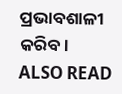ପ୍ରଭାବଶାଳୀ କରିବ।
ALSO READ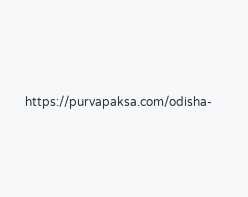https://purvapaksa.com/odisha-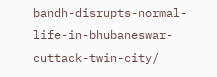bandh-disrupts-normal-life-in-bhubaneswar-cuttack-twin-city/